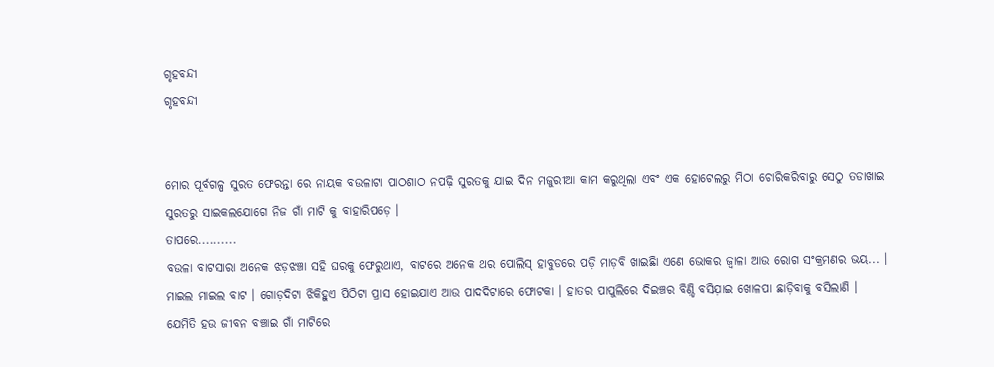ଗୃହବନ୍ଦୀ
ଗୃହବନ୍ଦୀ


ମୋର ପୂର୍ବଗଳ୍ପ ସୁରତ ଫେରନ୍ତା ରେ ନାୟକ ବଉଳାଟା ପାଠଶାଠ ନପଢ଼ି ସୁରତକୁ ଯାଇ ଦିନ ମଜୁରୀଆ କାମ କରୁଥିଲା ଏବଂ ଏକ ହୋଟେଲରୁ ମିଠା ଚୋରିକରିବାରୁ ସେଠୁ ତଡାଖାଇ ସୁରତରୁ ସାଇକଲଯୋଗେ ନିଜ ଗାଁ ମାଟି କୁ ବାହାରିପଡ଼େ ।
ତାପରେ..........
ବଉଳା ବାଟସାରା ଅନେକ ଝଡ଼ଝଞ୍ଚା ସହି ଘରକୁ ଫେରୁଥାଏ, ବାଟରେ ଅନେକ ଥର ପୋଲିସ୍ ହାବୁଡରେ ପଡ଼ି ମାଡ଼ବି ଖାଇଛିା ଏଣେ ଭୋକର ଜ୍ୱାଳା ଆଉ ରୋଗ ସଂକ୍ରମଣର ଭୟ... । ମାଇଲ ମାଇଲ ବାଟ । ଗୋଡ଼ଦିଟା ଝିକିହୁଏ ପିଠିଟା ପ୍ରାସ ହୋଇଯାଏ ଆଉ ପାଦଦିଟାରେ ଫୋଟକା । ହାତର ପାପୁଲିରେ ଦିଇଞ୍ଚର ବିଣ଼୍ଡି ବସିଯ଼ାଇ ଖୋଳପା ଛାଡ଼ିବାକୁ ବସିଲାଣି । ଯେମିତି ହଉ ଜୀବନ ବଞ୍ଚାଇ ଗାଁ ମାଟିରେ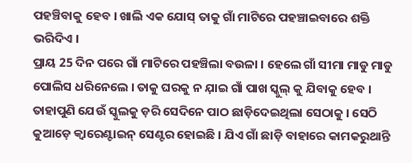ପହଞ୍ଚିବାକୁ ହେବ । ଖାଲି ଏକ ଯୋସ୍ ତାକୁ ଗାଁ ମାଟିରେ ପହଞ୍ଚାଇବାରେ ଶକ୍ତି ଭରିଦିଏ ।
ପ୍ରାୟ 25 ଦିନ ପରେ ଗାଁ ମାଟିରେ ପହଞ୍ଚିଲା ବଉଳା । ହେଲେ ଗାଁ ସୀମା ମାଡୁ ମାଡୁ ପୋଲିସ ଧରିନେଲେ । ତାକୁ ଘରକୁ ନ ଯ଼ାଇ ଗାଁ ପାଖ ସ୍କୁଲ୍ କୁ ଯିବାକୁ ହେବ । ତାହାପୁଣି ଯେଉଁ ସ୍କୁଲକୁ ଡ଼ରି ସେଦିନେ ପାଠ ଛାଡ଼ିଦେଇଥିଲା ସେଠାକୁ । ସେଠି କୁଆଡ଼େ କ୍ୱାରେଣ୍ଟାଇନ୍ ସେଣ୍ଟର ହୋଇଛି । ଯିଏ ଗାଁ ଛାଡ଼ି ବାହାରେ କାମକରୁଥାନ୍ତି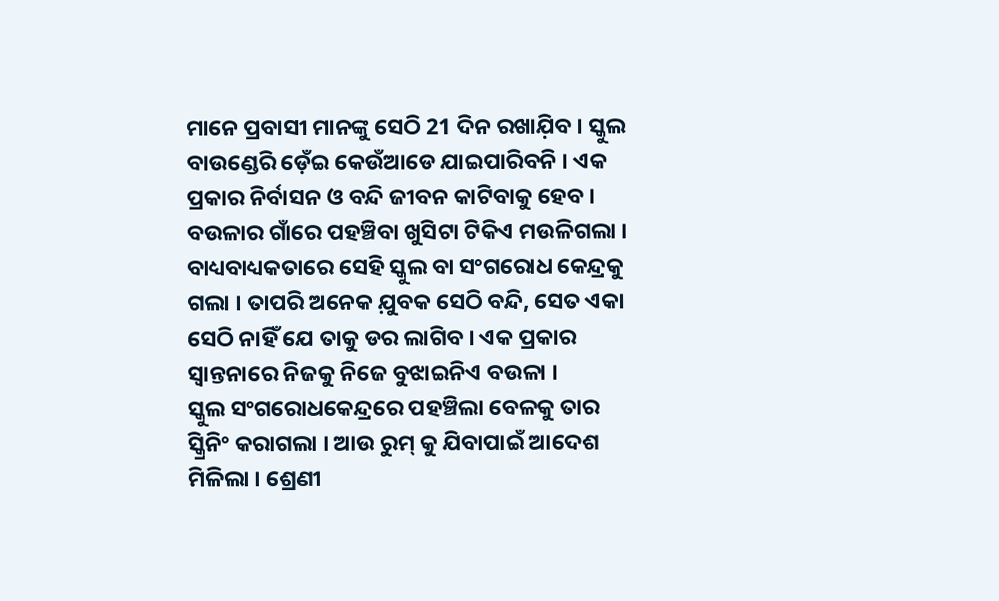ମାନେ ପ୍ରବାସୀ ମାନଙ୍କୁ ସେଠି 21 ଦିନ ରଖାଯ଼ିବ । ସ୍କୁଲ ବାଉଣ୍ଡେରି ଡ଼େଁଇ କେଉଁଆଡେ ଯାଇପାରିବନି । ଏକ ପ୍ରକାର ନିର୍ବାସନ ଓ ବନ୍ଦି ଜୀବନ କାଟିବାକୁ ହେବ । ବଉଳାର ଗାଁରେ ପହଞ୍ଚିବା ଖୁସିଟା ଟିକିଏ ମଉଳିଗଲା । ବାଧ୍ୟବାଧ୍ୟକତାରେ ସେହି ସ୍କୁଲ ବା ସଂଗରୋଧ କେନ୍ଦ୍ରକୁ ଗଲା । ତାପରି ଅନେକ ଯ଼ୁବକ ସେଠି ବନ୍ଦି, ସେତ ଏକା ସେଠି ନାହିଁ ଯେ ତାକୁ ଡର ଲାଗିବ । ଏକ ପ୍ରକାର ସ୍ୱାନ୍ତନାରେ ନିଜକୁ ନିଜେ ବୁଝାଇନିଏ ବଉଳା ।
ସ୍କୁଲ ସଂଗରୋଧକେନ୍ଦ୍ରରେ ପହଞ୍ଚିଲା ବେଳକୁ ତାର ସ୍କ୍ରିନିଂ କରାଗଲା । ଆଉ ରୁମ୍ କୁ ଯିବାପାଇଁ ଆଦେଶ ମିଳିଲା । ଶ୍ରେଣୀ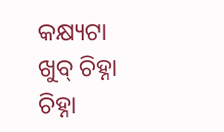କକ୍ଷ୍ୟଟା ଖୁବ୍ ଚିହ୍ନା ଚିହ୍ନା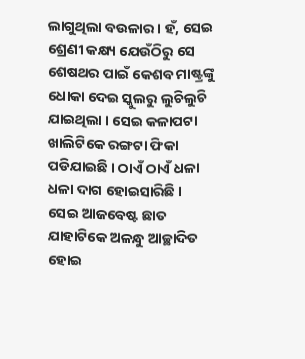ଲାଗୁଥିଲା ବଉଳାର । ହଁ, ସେଇ ଶ୍ରେଣୀ କକ୍ଷ୍ୟ ଯେଉଁଠିରୁ ସେ ଶେଷଥର ପାଇଁ କେଶବ ମାଷ୍ଟ୍ରଙ୍କୁ ଧୋକା ଦେଇ ସ୍କୁଲରୁ ଲୁଚିଲୁଚି ଯାଇଥିଲା । ସେଇ କଳାପଟା ଖାଲିଟିକେ ରଙ୍ଗଟା ଫିକା ପଡିଯାଇଛି । ଠାଏଁ ଠାଏଁ ଧଳା ଧଳା ଦାଗ ହୋଇସାରିଛି । ସେଇ ଆଜବେଷ୍ଟ ଛାତ ଯାହାଟିକେ ଅଳନ୍ଧୁ ଆଚ୍ଛାଦିତ ହୋଇ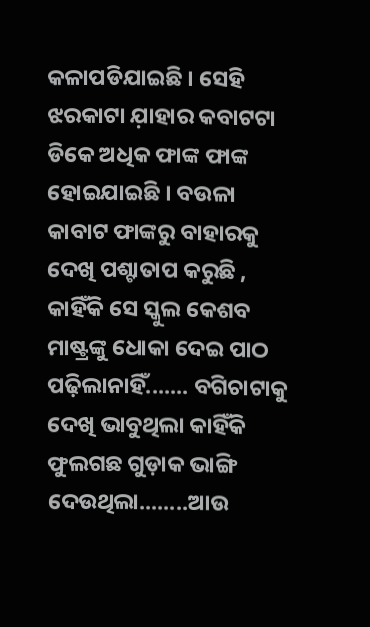କଳାପଡିଯାଇଛି । ସେହି ଝରକାଟା ଯ଼ାହାର କବାଟଟା ଡିକେ ଅଧିକ ଫାଙ୍କ ଫାଙ୍କ ହୋଇଯାଇଛି । ବଉଳା କାବାଟ ଫାଙ୍କରୁ ବାହାରକୁ ଦେଖି ପଶ୍ଟାତାପ କରୁଛି , କାହିଁକି ସେ ସ୍କୁଲ କେଶବ ମାଷ୍ଟ୍ରଙ୍କୁ ଧୋକା ଦେଇ ପାଠ ପଢ଼ିଲାନାହିଁ....... ବଗିଚାଟାକୁ ଦେଖି ଭାବୁଥିଲା କାହିଁକି ଫୁଲଗଛ ଗୁଡ଼ାକ ଭାଙ୍ଗି ଦେଉଥିଲା........ଆଉ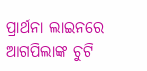ପ୍ରାର୍ଥନା ଲାଇନରେ ଆଗପିଲାଙ୍କ ଚୁଟି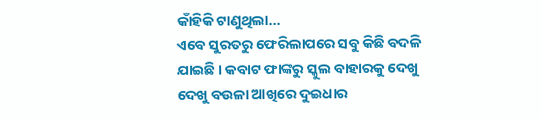କାଁହିକି ଟାଣୁଥିଲା...
ଏବେ ସୁରତରୁ ଫେରିଲାପରେ ସବୁ କିଛି ବଦଳି ଯାଇଛି । କବାଟ ଫାଙ୍କରୁ ସ୍କୁଲ ବାହାରକୁ ଦେଖୁ ଦେଖୁ ବଉଳା ଆଖିରେ ଦୁଇଧାର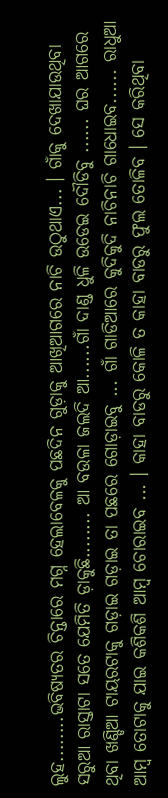ଲୁହ........ଭବିଷ୍ୟତର ଚିନ୍ତାରେ ମଗ୍ନ ହେଲାବେଳକୁ ପଛଦିନ ଗୁଡ଼ାକୁ ଆଖିଆଗରେ ନାଚି ଉଠୁଥାଏ... । ଗାଁକୁ ଦେଖାଯାଉଥିବା ସରୁଆ ରାସ୍ତାଟା ସତେ ଯେମିତି ଡ଼ାକୁଛି........ ଆ ବଉଳା ଜଲଦି ଆ......ଗାଁ ଦାଣ୍ଡ ଧୁଳି ଉଡେଇ ଦୌଡିବୁ ...... ଘର ଆଗରେ ଥିବା ଖଣ୍ଡିଆ ଟାୟରଟାକୁ ଗଡ଼ାଇ ଗଡ଼ାଇ ତା ପଛରେ ଗୋଡ଼ାଇବୁ ... ଗାଁ ଗାଡିଆରେ କୁଦିକୁଦି ନାଚିନାଚି ଗାଧୋଇବ...... ରାଧୁଆ ଆମ୍ବ ତୋଟାକୁ ଯାଇ କଶିକଶି ଆମ୍ବ ଚୋରାଇବ ... । କାହା ବାଡରୁ କୋଳି ତ କାହା ବାଡରୁ ଫୁଲ ତୋଳିବ । ସେ କରିଥିବା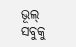ଭୂଲ୍ ସବୁକୁ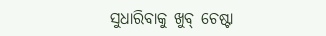ସୁଧାରିବାକୁ ଖୁବ୍ ଚେଷ୍ଟା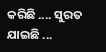କରିଛି .... ସୁରତ ଯାଇଛି ...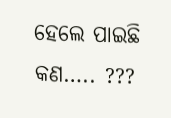ହେଲେ ପାଇଛି କଣ….. ???